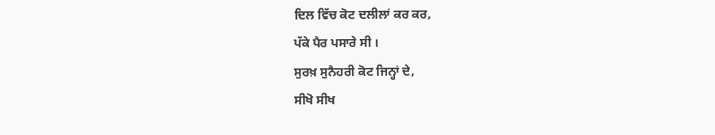ਦਿਲ ਵਿੱਚ ਕੋਟ ਦਲੀਲਾਂ ਕਰ ਕਰ,
ਪੱਕੇ ਪੈਰ ਪਸਾਰੇ ਸੀ ।
ਸੁਰਖ਼ ਸੁਨੈਹਰੀ ਕੋਟ ਜਿਨ੍ਹਾਂ ਦੇ,
ਸੀਖੋ ਸੀਖ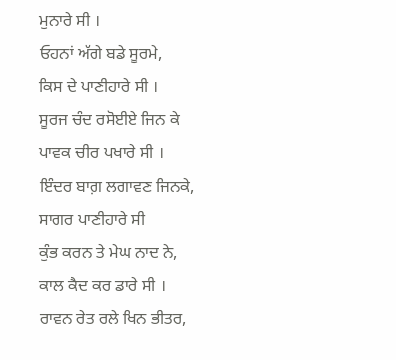ਮੁਨਾਰੇ ਸੀ ।
ਓਹਨਾਂ ਅੱਗੇ ਬਡੇ ਸੂਰਮੇ,
ਕਿਸ ਦੇ ਪਾਣੀਹਾਰੇ ਸੀ ।
ਸੂਰਜ ਚੰਦ ਰਸੋਈਏ ਜਿਨ ਕੇ
ਪਾਵਕ ਚੀਰ ਪਖਾਰੇ ਸੀ ।
ਇੰਦਰ ਬਾਗ਼ ਲਗਾਵਣ ਜਿਨਕੇ,
ਸਾਗਰ ਪਾਣੀਹਾਰੇ ਸੀ
ਕੁੰਭ ਕਰਨ ਤੇ ਮੇਘ ਨਾਦ ਨੇ,
ਕਾਲ ਕੈਦ ਕਰ ਡਾਰੇ ਸੀ ।
ਰਾਵਨ ਰੇਤ ਰਲੇ ਖਿਨ ਭੀਤਰ,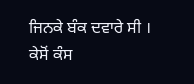ਜਿਨਕੇ ਬੰਕ ਦਵਾਰੇ ਸੀ ।
ਕੇਸੋਂ ਕੰਸ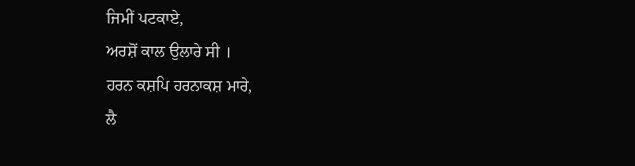ਜਿਮੀਂ ਪਟਕਾਏ,
ਅਰਸ਼ੋਂ ਕਾਲ ਉਲਾਰੇ ਸੀ ।
ਹਰਨ ਕਸ਼ਪਿ ਹਰਨਾਕਸ਼ ਮਾਰੇ,
ਲੈ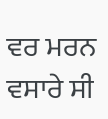ਵਰ ਮਰਨ ਵਸਾਰੇ ਸੀ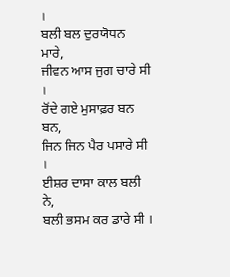।
ਬਲੀ ਬਲ ਦੁਰਯੋਧਨ ਮਾਰੇ,
ਜੀਵਨ ਆਸ ਜੁਗ ਚਾਰੇ ਸੀ ।
ਰੋਂਦੇ ਗਏ ਮੁਸਾਫ਼ਰ ਬਨ ਬਨ,
ਜਿਨ ਜਿਨ ਪੈਰ ਪਸਾਰੇ ਸੀ ।
ਈਸ਼ਰ ਦਾਸਾ ਕਾਲ ਬਲੀ ਨੇ,
ਬਲੀ ਭਸਮ ਕਰ ਡਾਰੇ ਸੀ ।